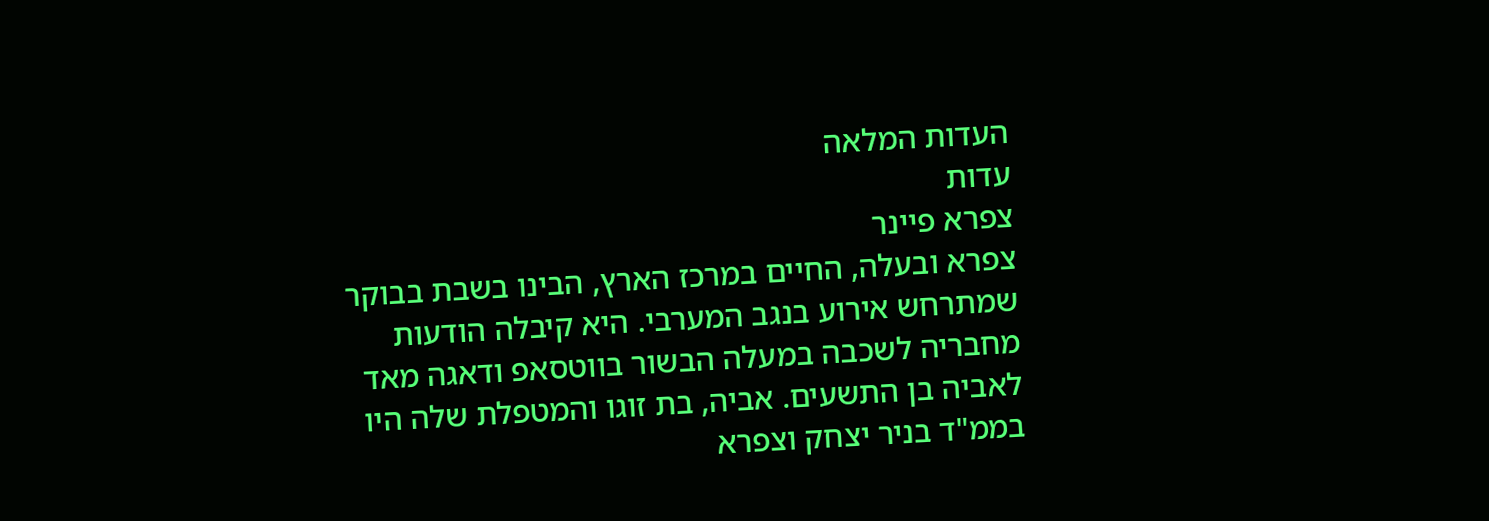העדות המלאה
עדות
צפרא פיינר
צפרא ובעלה, החיים במרכז הארץ, הבינו בשבת בבוקר שמתרחש אירוע בנגב המערבי. היא קיבלה הודעות מחבריה לשכבה במעלה הבשור בווטסאפ ודאגה מאד לאביה בן התשעים. אביה, בת זוגו והמטפלת שלה היו בממ"ד בניר יצחק וצפרא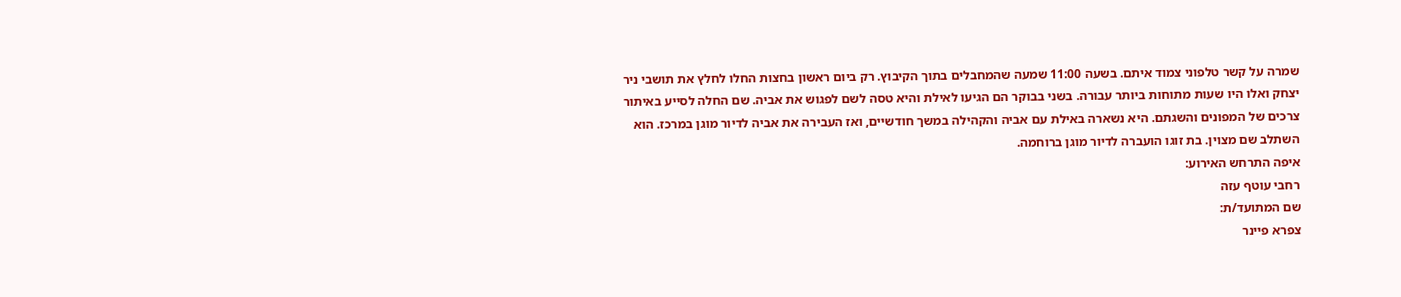שמרה על קשר טלפוני צמוד איתם. בשעה 11:00 שמעה שהמחבלים בתוך הקיבוץ. רק ביום ראשון בחצות החלו לחלץ את תושבי ניר יצחק ואלו היו שעות מתוחות ביותר עבורה. בשני בבוקר הם הגיעו לאילת והיא טסה לשם לפגוש את אביה. שם החלה לסייע באיתור צרכים של המפונים והשגתם. היא נשארה באילת עם אביה והקהילה במשך חודשיים, ואז העבירה את אביה לדיור מוגן במרכז. הוא השתלב שם מצוין. בת זוגו הועברה לדיור מוגן ברוחמה.
איפה התרחש האירוע:
רחבי עוטף עזה
שם המתועד/ת:
צפרא פיינר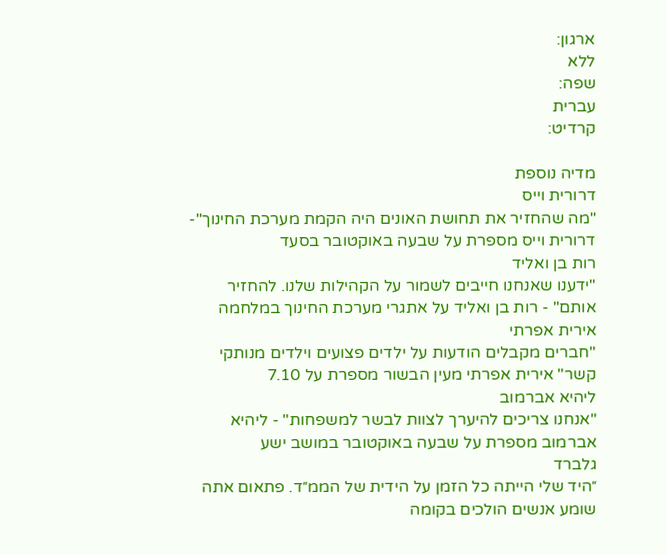ארגון:
ללא
שפה:
עברית
קרדיט:

מדיה נוספת
דרורית וייס
"מה שהחזיר את תחושת האונים היה הקמת מערכת החינוך"- דרורית וייס מספרת על שבעה באוקטובר בסעד
רות בן ואליד
"ידענו שאנחנו חייבים לשמור על הקהילות שלנו. להחזיר אותם" - רות בן ואליד על אתגרי מערכת החינוך במלחמה
אירית אפרתי
"חברים מקבלים הודעות על ילדים פצועים וילדים מנותקי קשר" אירית אפרתי מעין הבשור מספרת על 7.10
ליהיא אברמוב
"אנחנו צריכים להיערך לצוות לבשר למשפחות" - ליהיא אברמוב מספרת על שבעה באוקטובר במושב ישע
גלברד
״היד שלי הייתה כל הזמן על הידית של הממ״ד. פתאום אתה שומע אנשים הולכים בקומה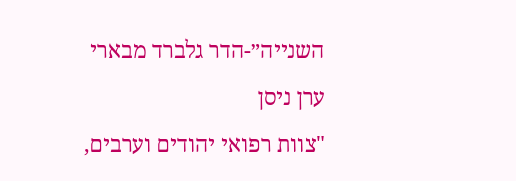השנייה״-הדר גלברד מבארי
ערן ניסן
"צוות רפואי יהודים וערבים,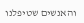והאנשים שטיפלנו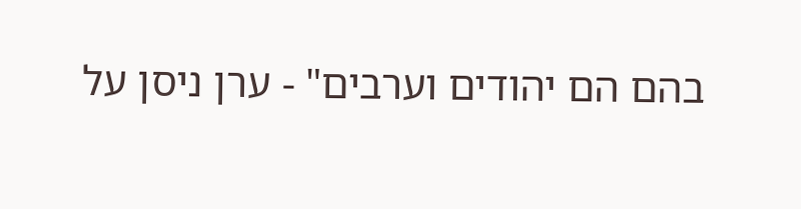בהם הם יהודים וערבים" - ערן ניסן על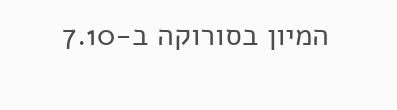המיון בסורוקה ב-7.10